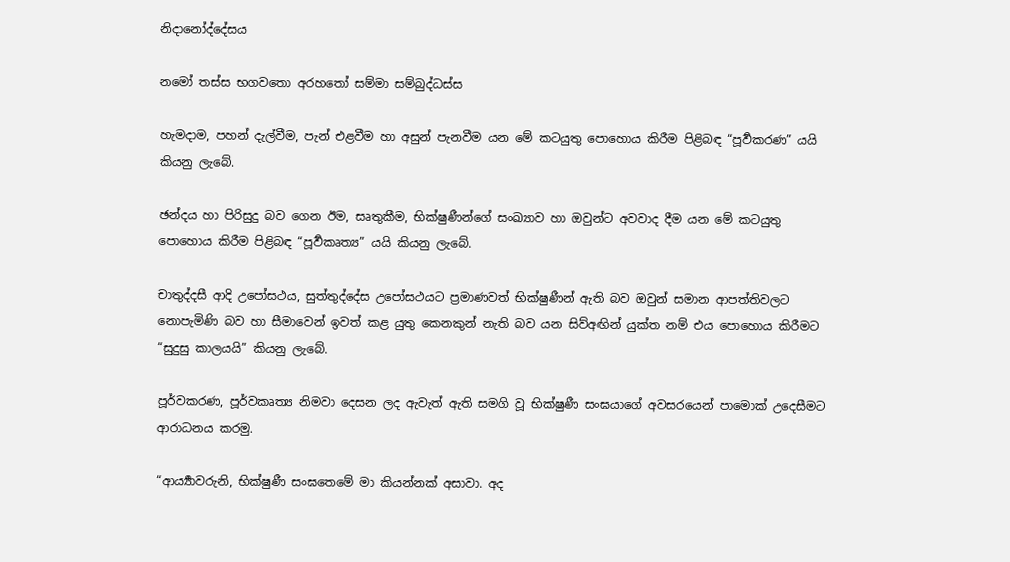නිදානෝද්දේසය

නමෝ තස්ස භගවතො අරහතෝ සම්මා සම්බුද්ධස්ස

හැමදාම, පහන් දැල්වීම, පැන් එළවීම හා අසුන් පැනවීම යන මේ කටයුතු පොහොය කිරීම පිළිබඳ “පූර්‍වකරණ” යයි කියනු ලැබේ.

ඡන්දය හා පිරිසුදු බව ගෙන ඊම, සෘතුකීම, භික්ෂුණීන්ගේ සංඛ්‍යාව හා ඔවුන්ට අවවාද දීම යන මේ කටයුතු පොහොය කිරීම පිළිබඳ “පූර්‍වකෘත්‍ය” යයි කියනු ලැබේ.

චාතුද්දසී ආදි උපෝසථය, සුත්තුද්දේස උපෝසථයට ප්‍ර‍මාණවත් භික්ෂුණීන් ඇති බව ඔවුන් සමාන ආපත්තිවලට නොපැමිණි බව හා සීමාවෙන් ඉවත් කළ යුතු කෙනකුන් නැති බව යන සිව්අඟින් යුක්ත නම් එය පොහොය කිරීමට “සුදුසු කාලයයි” කියනු ලැබේ.

පූර්වකරණ, පූර්වකෘත්‍ය නිමවා දෙසන ලද ඇවැත් ඇති සමගි වූ භික්ෂුණී සංඝයාගේ අවසරයෙන් පාමොක් උදෙසීමට ආරාධනය කරමු.

“ආර්‍ය්‍යාවරුනි, භික්ෂුණී සංඝතෙමේ මා කියන්නක් අසාවා. අද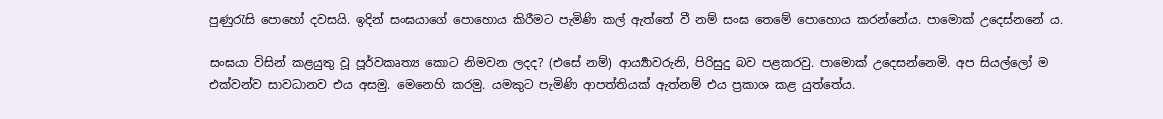පුණුරැසි පොහෝ දවසයි. ඉදින් සංඝයාගේ පොහොය කිරීමට පැමිණි කල් ඇත්තේ වී නම් සංඝ තෙමේ පොහොය කරන්නේය. පාමොක් උදෙස්නනේ ය.

සංඝයා විසින් කළයුතු වූ පූර්වකෘත්‍ය කොට නිමවන ලදද? (එසේ නම්) ආර්‍ය්‍යාවරුනි, පිරිසුදු බව පළකරවු. පාමොක් උදෙසන්නෙමි. අප සියල්ලෝ ම එක්වන්ව සාවධානව එය අසමු. මෙනෙහි කරමු. යමකුට පැමිණි ආපත්තියක් ඇත්නම් එය ප්‍ර‍කාශ කළ යුත්තේය.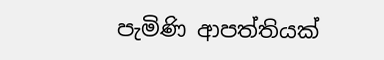පැමිණි ආපත්තියක්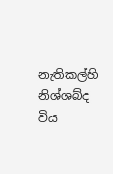නැතිකල්හි නිශ්ශබ්ද විය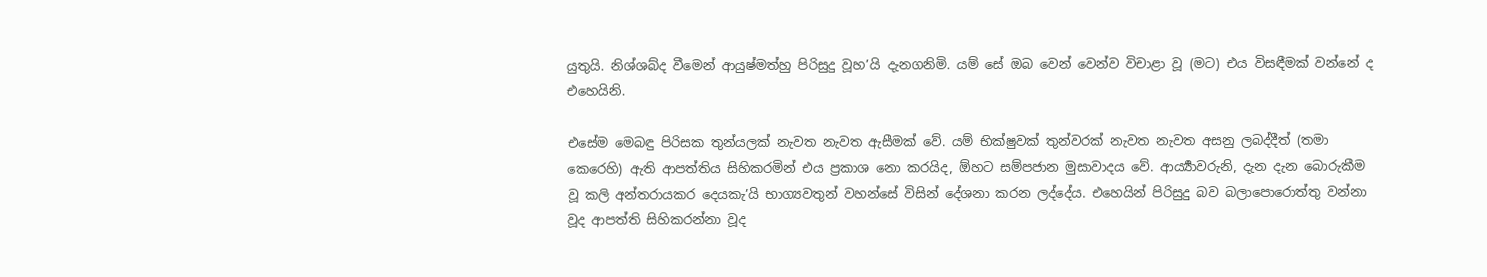යුතුයි. නිශ්ශබ්ද වීමෙන් ආයුෂ්මත්හු පිරිසුදු වූහ’යි දැනගනිමි. යම් සේ ඔබ වෙන් වෙන්ව විචාළා වූ (මට) එය විසඳීමක් වන්නේ ද එහෙයිනි.

එසේම මෙබඳු පිරිසක තුන්යලක් නැවත නැවත ඇසීමක් වේ. යම් භික්ෂුවක් තුන්වරක් නැවත නැවත අසනු ලබද්දීත් (තමා කෙරෙහි) ඇති ආපත්තිය සිහිකරමින් එය ප්‍ර‍කාශ නො කරයිද, ඕහට සම්පජාන මුසාවාදය වේ. ආර්‍ය්‍යාවරුනි, දැන දැන බොරුකීම වූ කලි අන්තරායකර දෙයකැ’යි භාග්‍යවතුන් වහන්සේ විසින් දේශනා කරන ලද්දේය. එහෙයින් පිරිසුදු බව බලාපොරොත්තු වන්නා වූද ආපත්ති සිහිකරන්නා වූද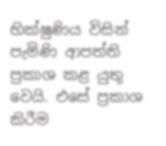භික්ෂුණිය විසින් පැමිණි ආපත්ති ප්‍ර‍කාශ කළ යුතු වෙයි. එසේ ප්‍ර‍කාශ කිරීම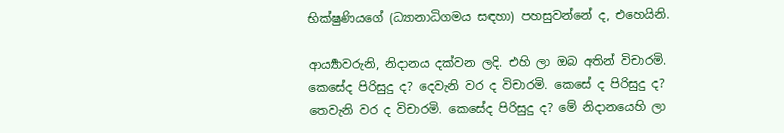භික්ෂුණියගේ (ධ්‍යානාධිගමය සඳහා) පහසුවන්නේ ද, එහෙයිනි.

ආර්‍ය්‍යාවරුනි, නිදානය දක්වන ලදි. එහි ලා ඔබ අතින් විචාරමි. කෙසේද පිරිසුදු ද? දෙවැනි වර ද විචාරමි. කෙසේ ද පිරිසුදු ද? තෙවැනි වර ද විචාරමි. කෙසේද පිරිසුදු ද? මේ නිදානයෙහි ලා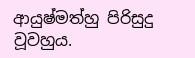ආයුෂ්මත්හු පිරිසුදු වූවහුය.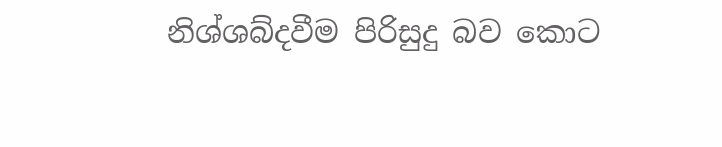නිශ්ශබ්දවීම පිරිසුදු බව කොට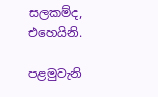සලකම්ද, එහෙයිනි.

පළමුවැනි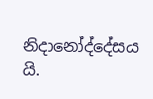නිදානෝද්දේසය යි.